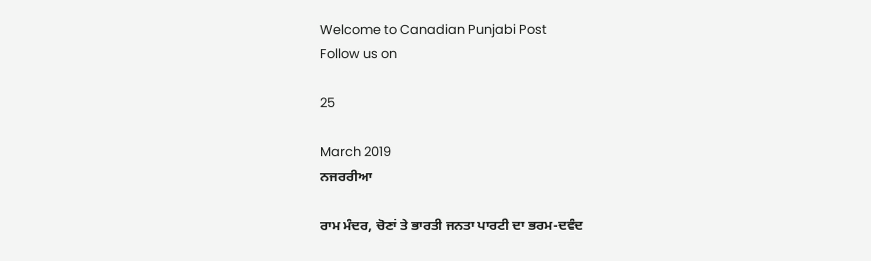Welcome to Canadian Punjabi Post
Follow us on

25

March 2019
ਨਜਰਰੀਆ

ਰਾਮ ਮੰਦਰ, ਚੋਣਾਂ ਤੇ ਭਾਰਤੀ ਜਨਤਾ ਪਾਰਟੀ ਦਾ ਭਰਮ-ਦਵੰਦ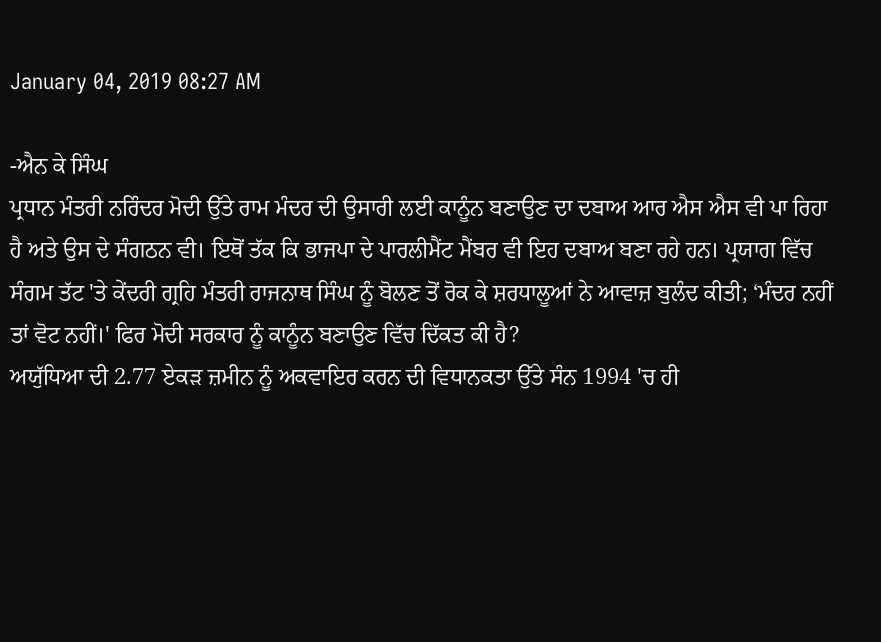January 04, 2019 08:27 AM

-ਐਨ ਕੇ ਸਿੰਘ
ਪ੍ਰਧਾਨ ਮੰਤਰੀ ਨਰਿੰਦਰ ਮੋਦੀ ਉੱਤੇ ਰਾਮ ਮੰਦਰ ਦੀ ਉਸਾਰੀ ਲਈ ਕਾਨੂੰਨ ਬਣਾਉਣ ਦਾ ਦਬਾਅ ਆਰ ਐਸ ਐਸ ਵੀ ਪਾ ਰਿਹਾ ਹੈ ਅਤੇ ਉਸ ਦੇ ਸੰਗਠਨ ਵੀ। ਇਥੋਂ ਤੱਕ ਕਿ ਭਾਜਪਾ ਦੇ ਪਾਰਲੀਮੈਂਟ ਮੈਂਬਰ ਵੀ ਇਹ ਦਬਾਅ ਬਣਾ ਰਹੇ ਹਨ। ਪ੍ਰਯਾਗ ਵਿੱਚ ਸੰਗਮ ਤੱਟ 'ਤੇ ਕੇਂਦਰੀ ਗ੍ਰਹਿ ਮੰਤਰੀ ਰਾਜਨਾਥ ਸਿੰਘ ਨੂੰ ਬੋਲਣ ਤੋਂ ਰੋਕ ਕੇ ਸ਼ਰਧਾਲੂਆਂ ਨੇ ਆਵਾਜ਼ ਬੁਲੰਦ ਕੀਤੀ; ‘ਮੰਦਰ ਨਹੀਂ ਤਾਂ ਵੋਟ ਨਹੀਂ।' ਫਿਰ ਮੋਦੀ ਸਰਕਾਰ ਨੂੰ ਕਾਨੂੰਨ ਬਣਾਉਣ ਵਿੱਚ ਦਿੱਕਤ ਕੀ ਹੈ?
ਅਯੁੱਧਿਆ ਦੀ 2.77 ਏਕੜ ਜ਼ਮੀਨ ਨੂੰ ਅਕਵਾਇਰ ਕਰਨ ਦੀ ਵਿਧਾਨਕਤਾ ਉੱਤੇ ਸੰਨ 1994 'ਚ ਹੀ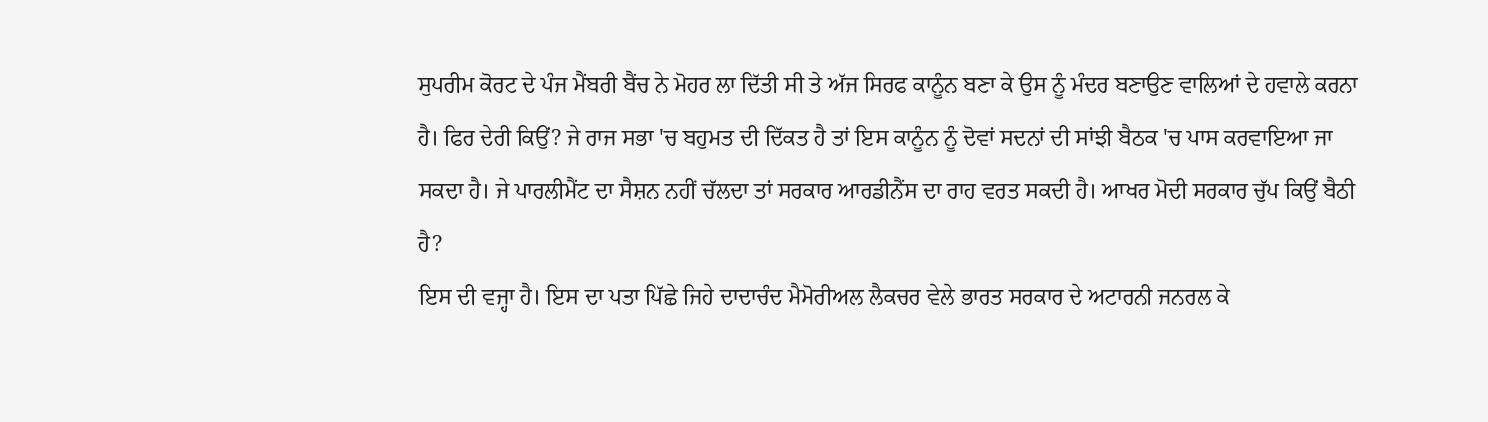ਸੁਪਰੀਮ ਕੋਰਟ ਦੇ ਪੰਜ ਮੈਂਬਰੀ ਬੈਂਚ ਨੇ ਮੋਹਰ ਲਾ ਦਿੱਤੀ ਸੀ ਤੇ ਅੱਜ ਸਿਰਫ ਕਾਨੂੰਨ ਬਣਾ ਕੇ ਉਸ ਨੂੰ ਮੰਦਰ ਬਣਾਉਣ ਵਾਲਿਆਂ ਦੇ ਹਵਾਲੇ ਕਰਨਾ ਹੈ। ਫਿਰ ਦੇਰੀ ਕਿਉਂ? ਜੇ ਰਾਜ ਸਭਾ 'ਚ ਬਹੁਮਤ ਦੀ ਦਿੱਕਤ ਹੈ ਤਾਂ ਇਸ ਕਾਨੂੰਨ ਨੂੰ ਦੋਵਾਂ ਸਦਨਾਂ ਦੀ ਸਾਂਝੀ ਬੈਠਕ 'ਚ ਪਾਸ ਕਰਵਾਇਆ ਜਾ ਸਕਦਾ ਹੈ। ਜੇ ਪਾਰਲੀਮੈਂਟ ਦਾ ਸੈਸ਼ਨ ਨਹੀਂ ਚੱਲਦਾ ਤਾਂ ਸਰਕਾਰ ਆਰਡੀਨੈਂਸ ਦਾ ਰਾਹ ਵਰਤ ਸਕਦੀ ਹੈ। ਆਖਰ ਮੋਦੀ ਸਰਕਾਰ ਚੁੱਪ ਕਿਉਂ ਬੈਠੀ ਹੈ?
ਇਸ ਦੀ ਵਜ੍ਹਾ ਹੈ। ਇਸ ਦਾ ਪਤਾ ਪਿੱਛੇ ਜਿਹੇ ਦਾਦਾਚੰਦ ਮੈਮੋਰੀਅਲ ਲੈਕਚਰ ਵੇਲੇ ਭਾਰਤ ਸਰਕਾਰ ਦੇ ਅਟਾਰਨੀ ਜਨਰਲ ਕੇ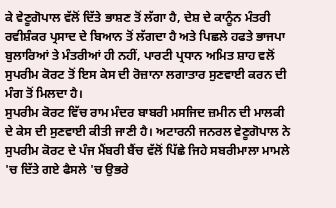ਕੇ ਵੇਣੂਗੋਪਾਲ ਵੱਲੋਂ ਦਿੱਤੇ ਭਾਸ਼ਣ ਤੋਂ ਲੱਗਾ ਹੈ, ਦੇਸ਼ ਦੇ ਕਾਨੂੰਨ ਮੰਤਰੀ ਰਵੀਸ਼ੰਕਰ ਪ੍ਰਸਾਦ ਦੇ ਬਿਆਨ ਤੋਂ ਲੱਗਦਾ ਹੈ ਅਤੇ ਪਿਛਲੇ ਹਫਤੇ ਭਾਜਪਾ ਬੁਲਾਰਿਆਂ ਤੇ ਮੰਤਰੀਆਂ ਹੀ ਨਹੀਂ, ਪਾਰਟੀ ਪ੍ਰਧਾਨ ਅਮਿਤ ਸ਼ਾਹ ਵਲੋਂ ਸੁਪਰੀਮ ਕੋਰਟ ਤੋਂ ਇਸ ਕੇਸ ਦੀ ਰੋਜ਼ਾਨਾ ਲਗਾਤਾਰ ਸੁਣਵਾਈ ਕਰਨ ਦੀ ਮੰਗ ਤੋਂ ਮਿਲਦਾ ਹੈ।
ਸੁਪਰੀਮ ਕੋਰਟ ਵਿੱਚ ਰਾਮ ਮੰਦਰ ਬਾਬਰੀ ਮਸਜਿਦ ਜ਼ਮੀਨ ਦੀ ਮਾਲਕੀ ਦੇ ਕੇਸ ਦੀ ਸੁਣਵਾਈ ਕੀਤੀ ਜਾਣੀ ਹੈ। ਅਟਾਰਨੀ ਜਨਰਲ ਵੇਣੂਗੋਪਾਲ ਨੇ ਸੁਪਰੀਮ ਕੋਰਟ ਦੇ ਪੰਜ ਮੈਂਬਰੀ ਬੈਂਚ ਵੱਲੋਂ ਪਿੱਛੇ ਜਿਹੇ ਸਬਰੀਮਾਲਾ ਮਾਮਲੇ 'ਚ ਦਿੱਤੇ ਗਏ ਫੈਸਲੇ 'ਚ ਉਭਰੇ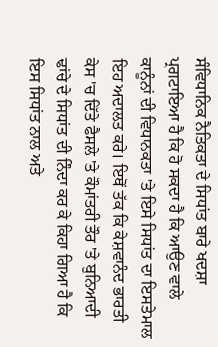ਸੰਵਿਧਾਨਿਕ ਨੈਤਿਕਤਾ ਦੇ ਸਿਧਾਂਤ ਬਾਰੇ ਖਦਸ਼ਾ ਪ੍ਰਗਟਾਇਆ ਹੈ ਕਿ ਹੋ ਸਕਦਾ ਹੈ ਕਿ ਆਉਣ ਵਾਲੇ ਕਾਨੂੰਨਾਂ ਦੀ ਵਿਧਾਨਕਤਾ 'ਤੇ ਇਸੇ ਸਿਧਾਂਤ ਦਾ ਇਸਤੇਮਾਲ ਇਹ ਅਦਾਲਤ ਕਰੇ। ਇਥੋਂ ਤੱਕ ਕਿ ਕੇਸ਼ਵਾਨੰਦ ਭਾਰਤੀ ਕੇਸ 'ਚ ਦਿੱਤੇ ਫੈਸਲੇ 'ਤੇ ਕੌਮਾਂਤਰੀ ਤੌਰ 'ਤੇ ਬੁਨਿਆਦੀ ਢਾਂਚੇ ਦੇ ਸਿਧਾਂਤ ਦੀ ਨਿੰਦਾ ਕਰ ਕੇ ਕਿਹਾ ਗਿਆ ਹੈ ਕਿ ਇਸ ਸਿਧਾਂਤ ਨਾਲ ਅਤੇ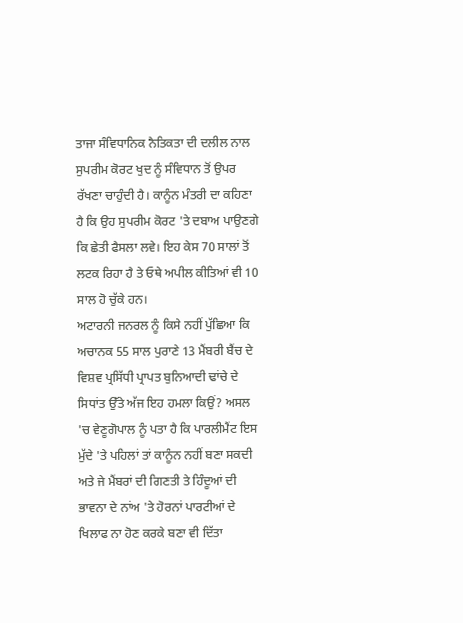ਤਾਜਾ ਸੰਵਿਧਾਨਿਕ ਨੈਤਿਕਤਾ ਦੀ ਦਲੀਲ ਨਾਲ ਸੁਪਰੀਮ ਕੋਰਟ ਖੁਦ ਨੂੰ ਸੰਵਿਧਾਨ ਤੋਂ ਉਪਰ ਰੱਖਣਾ ਚਾਹੁੰਦੀ ਹੈ। ਕਾਨੂੰਨ ਮੰਤਰੀ ਦਾ ਕਹਿਣਾ ਹੈ ਕਿ ਉਹ ਸੁਪਰੀਮ ਕੋਰਟ 'ਤੇ ਦਬਾਅ ਪਾਉਣਗੇ ਕਿ ਛੇਤੀ ਫੈਸਲਾ ਲਵੇ। ਇਹ ਕੇਸ 70 ਸਾਲਾਂ ਤੋਂ ਲਟਕ ਰਿਹਾ ਹੈ ਤੇ ਓਥੇ ਅਪੀਲ ਕੀਤਿਆਂ ਵੀ 10 ਸਾਲ ਹੋ ਚੁੱਕੇ ਹਨ।
ਅਟਾਰਨੀ ਜਨਰਲ ਨੂੰ ਕਿਸੇ ਨਹੀਂ ਪੁੱਛਿਆ ਕਿ ਅਚਾਨਕ 55 ਸਾਲ ਪੁਰਾਣੇ 13 ਮੈਂਬਰੀ ਬੈਂਚ ਦੇ ਵਿਸ਼ਵ ਪ੍ਰਸਿੱਧੀ ਪ੍ਰਾਪਤ ਬੁਨਿਆਦੀ ਢਾਂਚੇ ਦੇ ਸਿਧਾਂਤ ਉੱਤੇ ਅੱਜ ਇਹ ਹਮਲਾ ਕਿਉਂ? ਅਸਲ 'ਚ ਵੇਣੂਗੋਪਾਲ ਨੂੰ ਪਤਾ ਹੈ ਕਿ ਪਾਰਲੀਮੈਂਟ ਇਸ ਮੁੱਦੇ 'ਤੇ ਪਹਿਲਾਂ ਤਾਂ ਕਾਨੂੰਨ ਨਹੀਂ ਬਣਾ ਸਕਦੀ ਅਤੇ ਜੇ ਮੈਂਬਰਾਂ ਦੀ ਗਿਣਤੀ ਤੇ ਹਿੰਦੂਆਂ ਦੀ ਭਾਵਨਾ ਦੇ ਨਾਂਅ 'ਤੇ ਹੋਰਨਾਂ ਪਾਰਟੀਆਂ ਦੇ ਖਿਲਾਫ ਨਾ ਹੋਣ ਕਰਕੇ ਬਣਾ ਵੀ ਦਿੱਤਾ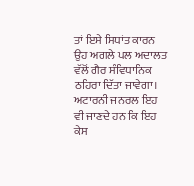ਤਾਂ ਇਸੇ ਸਿਧਾਂਤ ਕਾਰਨ ਉਹ ਅਗਲੇ ਪਲ ਅਦਾਲਤ ਵੱਲੋਂ ਗੈਰ ਸੰਵਿਧਾਨਿਕ ਠਹਿਰਾ ਦਿੱਤਾ ਜਾਵੇਗਾ। ਅਟਾਰਨੀ ਜਨਰਲ ਇਹ ਵੀ ਜਾਣਦੇ ਹਨ ਕਿ ਇਹ ਕੇਸ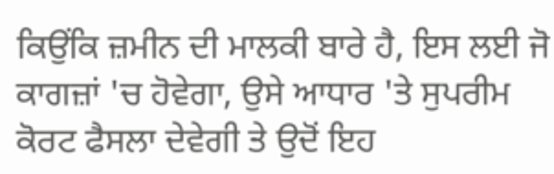ਕਿਉਂਕਿ ਜ਼ਮੀਨ ਦੀ ਮਾਲਕੀ ਬਾਰੇ ਹੈ, ਇਸ ਲਈ ਜੋ ਕਾਗਜ਼ਾਂ 'ਚ ਹੋਵੇਗਾ, ਉਸੇ ਆਧਾਰ 'ਤੇ ਸੁਪਰੀਮ ਕੋਰਟ ਫੈਸਲਾ ਦੇਵੇਗੀ ਤੇ ਉਦੋਂ ਇਹ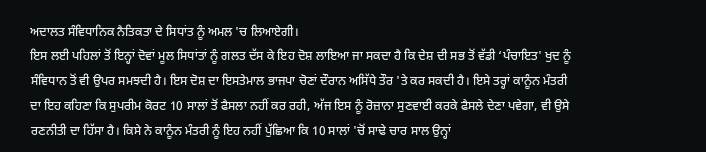ਅਦਾਲਤ ਸੰਵਿਧਾਨਿਕ ਨੈਤਿਕਤਾ ਦੇ ਸਿਧਾਂਤ ਨੂੰ ਅਮਲ 'ਚ ਲਿਆਏਗੀ।
ਇਸ ਲਈ ਪਹਿਲਾਂ ਤੋਂ ਇਨ੍ਹਾਂ ਦੋਵਾਂ ਮੂਲ ਸਿਧਾਂਤਾਂ ਨੂੰ ਗਲਤ ਦੱਸ ਕੇ ਇਹ ਦੋਸ਼ ਲਾਇਆ ਜਾ ਸਕਦਾ ਹੈ ਕਿ ਦੇਸ਼ ਦੀ ਸਭ ਤੋਂ ਵੱਡੀ ‘ਪੰਚਾਇਤ' ਖੁਦ ਨੂੰ ਸੰਵਿਧਾਨ ਤੋਂ ਵੀ ਉਪਰ ਸਮਝਦੀ ਹੈ। ਇਸ ਦੋਸ਼ ਦਾ ਇਸਤੇਮਾਲ ਭਾਜਪਾ ਚੋਣਾਂ ਦੌਰਾਨ ਅਸਿੱਧੇ ਤੌਰ 'ਤੇ ਕਰ ਸਕਦੀ ਹੈ। ਇਸੇ ਤਰ੍ਹਾਂ ਕਾਨੂੰਨ ਮੰਤਰੀ ਦਾ ਇਹ ਕਹਿਣਾ ਕਿ ਸੁਪਰੀਮ ਕੋਰਟ 10 ਸਾਲਾਂ ਤੋਂ ਫੈਸਲਾ ਨਹੀਂ ਕਰ ਰਹੀ, ਅੱਜ ਇਸ ਨੂੰ ਰੋਜ਼ਾਨਾ ਸੁਣਵਾਈ ਕਰਕੇ ਫੈਸਲੇ ਦੇਣਾ ਪਵੇਗਾ, ਵੀ ਉਸੇ ਰਣਨੀਤੀ ਦਾ ਹਿੱਸਾ ਹੈ। ਕਿਸੇ ਨੇ ਕਾਨੂੰਨ ਮੰਤਰੀ ਨੂੰ ਇਹ ਨਹੀਂ ਪੁੱਛਿਆ ਕਿ 10 ਸਾਲਾਂ 'ਚੋਂ ਸਾਢੇ ਚਾਰ ਸਾਲ ਉਨ੍ਹਾਂ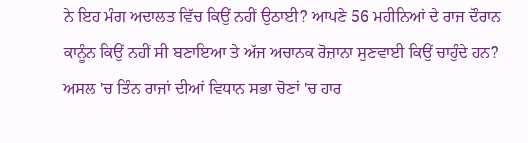ਨੇ ਇਹ ਮੰਗ ਅਦਾਲਤ ਵਿੱਚ ਕਿਉਂ ਨਹੀਂ ਉਠਾਈ? ਆਪਣੇ 56 ਮਹੀਨਿਆਂ ਦੇ ਰਾਜ ਦੌਰਾਨ ਕਾਨੂੰਨ ਕਿਉਂ ਨਹੀਂ ਸੀ ਬਣਾਇਆ ਤੇ ਅੱਜ ਅਚਾਨਕ ਰੋਜ਼ਾਨਾ ਸੁਣਵਾਈ ਕਿਉਂ ਚਾਹੁੰਦੇ ਹਨ?
ਅਸਲ 'ਚ ਤਿੰਨ ਰਾਜਾਂ ਦੀਆਂ ਵਿਧਾਨ ਸਭਾ ਚੋਣਾਂ 'ਚ ਹਾਰ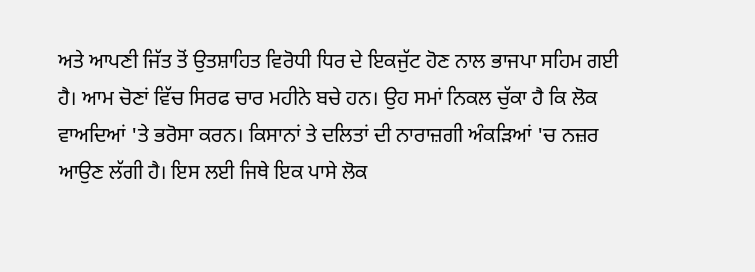ਅਤੇ ਆਪਣੀ ਜਿੱਤ ਤੋਂ ਉਤਸ਼ਾਹਿਤ ਵਿਰੋਧੀ ਧਿਰ ਦੇ ਇਕਜੁੱਟ ਹੋਣ ਨਾਲ ਭਾਜਪਾ ਸਹਿਮ ਗਈ ਹੈ। ਆਮ ਚੋਣਾਂ ਵਿੱਚ ਸਿਰਫ ਚਾਰ ਮਹੀਨੇ ਬਚੇ ਹਨ। ਉਹ ਸਮਾਂ ਨਿਕਲ ਚੁੱਕਾ ਹੈ ਕਿ ਲੋਕ ਵਾਅਦਿਆਂ 'ਤੇ ਭਰੋਸਾ ਕਰਨ। ਕਿਸਾਨਾਂ ਤੇ ਦਲਿਤਾਂ ਦੀ ਨਾਰਾਜ਼ਗੀ ਅੰਕੜਿਆਂ 'ਚ ਨਜ਼ਰ ਆਉਣ ਲੱਗੀ ਹੈ। ਇਸ ਲਈ ਜਿਥੇ ਇਕ ਪਾਸੇ ਲੋਕ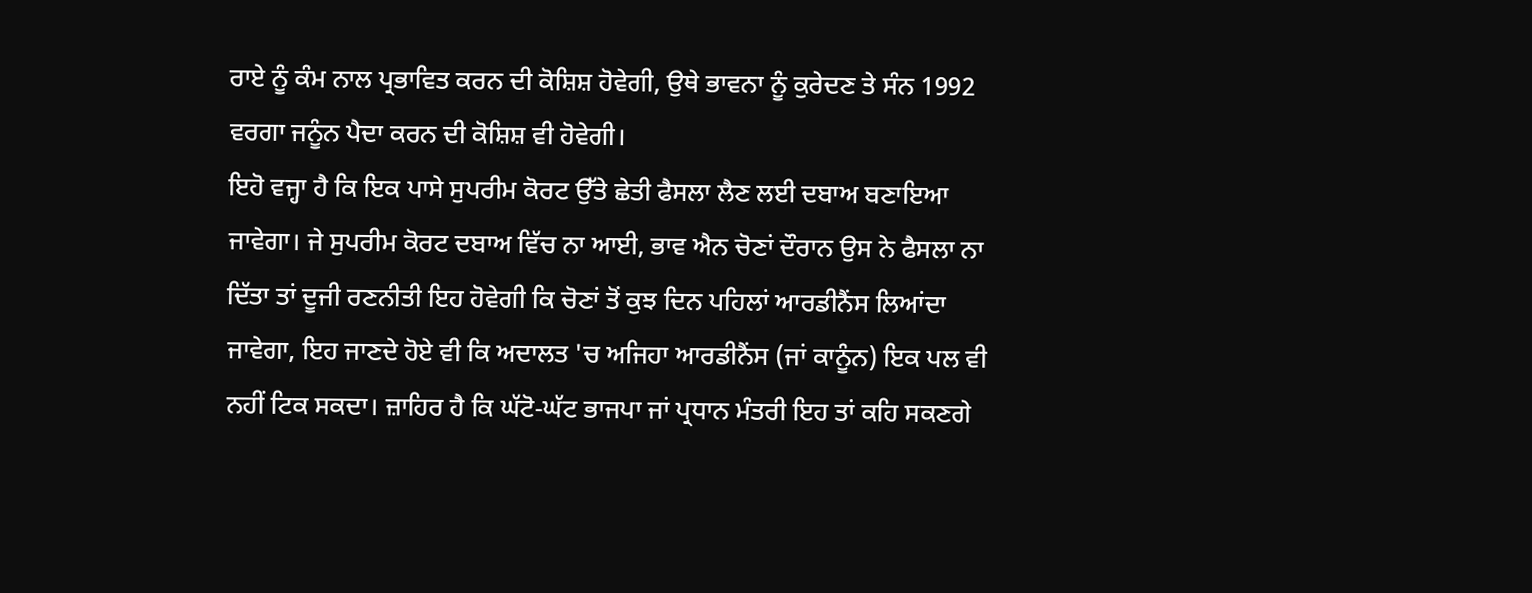ਰਾਏ ਨੂੰ ਕੰਮ ਨਾਲ ਪ੍ਰਭਾਵਿਤ ਕਰਨ ਦੀ ਕੋਸ਼ਿਸ਼ ਹੋਵੇਗੀ, ਉਥੇ ਭਾਵਨਾ ਨੂੰ ਕੁਰੇਦਣ ਤੇ ਸੰਨ 1992 ਵਰਗਾ ਜਨੂੰਨ ਪੈਦਾ ਕਰਨ ਦੀ ਕੋਸ਼ਿਸ਼ ਵੀ ਹੋਵੇਗੀ।
ਇਹੋ ਵਜ੍ਹਾ ਹੈ ਕਿ ਇਕ ਪਾਸੇ ਸੁਪਰੀਮ ਕੋਰਟ ਉੱਤੇ ਛੇਤੀ ਫੈਸਲਾ ਲੈਣ ਲਈ ਦਬਾਅ ਬਣਾਇਆ ਜਾਵੇਗਾ। ਜੇ ਸੁਪਰੀਮ ਕੋਰਟ ਦਬਾਅ ਵਿੱਚ ਨਾ ਆਈ, ਭਾਵ ਐਨ ਚੋਣਾਂ ਦੌਰਾਨ ਉਸ ਨੇ ਫੈਸਲਾ ਨਾ ਦਿੱਤਾ ਤਾਂ ਦੂਜੀ ਰਣਨੀਤੀ ਇਹ ਹੋਵੇਗੀ ਕਿ ਚੋਣਾਂ ਤੋਂ ਕੁਝ ਦਿਨ ਪਹਿਲਾਂ ਆਰਡੀਨੈਂਸ ਲਿਆਂਦਾ ਜਾਵੇਗਾ, ਇਹ ਜਾਣਦੇ ਹੋਏ ਵੀ ਕਿ ਅਦਾਲਤ 'ਚ ਅਜਿਹਾ ਆਰਡੀਨੈਂਸ (ਜਾਂ ਕਾਨੂੰਨ) ਇਕ ਪਲ ਵੀ ਨਹੀਂ ਟਿਕ ਸਕਦਾ। ਜ਼ਾਹਿਰ ਹੈ ਕਿ ਘੱਟੋ-ਘੱਟ ਭਾਜਪਾ ਜਾਂ ਪ੍ਰਧਾਨ ਮੰਤਰੀ ਇਹ ਤਾਂ ਕਹਿ ਸਕਣਗੇ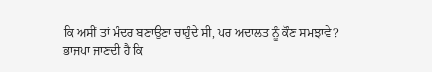ਕਿ ਅਸੀਂ ਤਾਂ ਮੰਦਰ ਬਣਾਉਣਾ ਚਾਹੁੰਦੇ ਸੀ, ਪਰ ਅਦਾਲਤ ਨੂੰ ਕੌਣ ਸਮਝਾਵੇ?
ਭਾਜਪਾ ਜਾਣਦੀ ਹੈ ਕਿ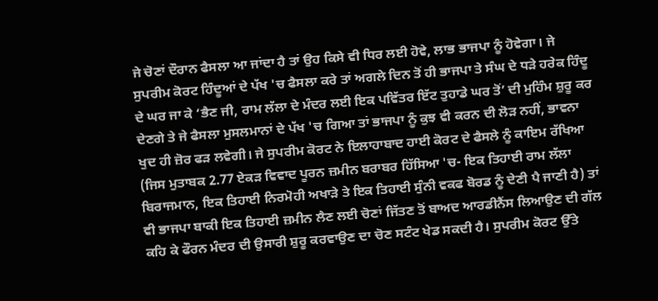ਜੇ ਚੋਣਾਂ ਦੌਰਾਨ ਫੈਸਲਾ ਆ ਜਾਂਦਾ ਹੈ ਤਾਂ ਉਹ ਕਿਸੇ ਵੀ ਧਿਰ ਲਈ ਹੋਵੇ, ਲਾਭ ਭਾਜਪਾ ਨੂੰ ਹੋਵੇਗਾ। ਜੇ ਸੁਪਰੀਮ ਕੋਰਟ ਹਿੰਦੂਆਂ ਦੇ ਪੱਖ 'ਚ ਫੈਸਲਾ ਕਰੇ ਤਾਂ ਅਗਲੇ ਦਿਨ ਤੋਂ ਹੀ ਭਾਜਪਾ ਤੇ ਸੰਘ ਦੇ ਧੜੇ ਹਰੇਕ ਹਿੰਦੂ ਦੇ ਘਰ ਜਾ ਕੇ ‘ਭੈਣ ਜੀ, ਰਾਮ ਲੱਲਾ ਦੇ ਮੰਦਰ ਲਈ ਇਕ ਪਵਿੱਤਰ ਇੱਟ ਤੁਹਾਡੇ ਘਰ ਤੋਂ’ ਦੀ ਮੁਹਿੰਮ ਸ਼ੁਰੂ ਕਰ ਦੇਣਗੇ ਤੇ ਜੇ ਫੈਸਲਾ ਮੁਸਲਮਾਨਾਂ ਦੇ ਪੱਖ 'ਚ ਗਿਆ ਤਾਂ ਭਾਜਪਾ ਨੂੰ ਕੁਝ ਵੀ ਕਰਨ ਦੀ ਲੋੜ ਨਹੀਂ, ਭਾਵਨਾ ਖੁਦ ਹੀ ਜ਼ੋਰ ਫੜ ਲਵੇਗੀ। ਜੇ ਸੁਪਰੀਮ ਕੋਰਟ ਨੇ ਇਲਾਹਾਬਾਦ ਹਾਈ ਕੋਰਟ ਦੇ ਫੈਸਲੇ ਨੂੰ ਕਾਇਮ ਰੱਖਿਆ (ਜਿਸ ਮੁਤਾਬਕ 2.77 ਏਕੜ ਵਿਵਾਦ ਪੂਰਨ ਜ਼ਮੀਨ ਬਰਾਬਰ ਹਿੱਸਿਆ 'ਚ- ਇਕ ਤਿਹਾਈ ਰਾਮ ਲੱਲਾ ਬਿਰਾਜਮਾਨ, ਇਕ ਤਿਹਾਈ ਨਿਰਮੋਹੀ ਅਖਾੜੇ ਤੇ ਇਕ ਤਿਹਾਈ ਸੁੰਨੀ ਵਕਫ ਬੋਰਡ ਨੂੰ ਦੇਣੀ ਪੈ ਜਾਣੀ ਹੈ) ਤਾਂ ਵੀ ਭਾਜਪਾ ਬਾਕੀ ਇਕ ਤਿਹਾਈ ਜ਼ਮੀਨ ਲੈਣ ਲਈ ਚੋਣਾਂ ਜਿੱਤਣ ਤੋਂ ਬਾਅਦ ਆਰਡੀਨੈਂਸ ਲਿਆਉਣ ਦੀ ਗੱਲ ਕਹਿ ਕੇ ਫੌਰਨ ਮੰਦਰ ਦੀ ਉਸਾਰੀ ਸ਼ੁਰੂ ਕਰਵਾਉਣ ਦਾ ਚੋਣ ਸਟੰਟ ਖੇਡ ਸਕਦੀ ਹੈ। ਸੁਪਰੀਮ ਕੋਰਟ ਉੱਤੇ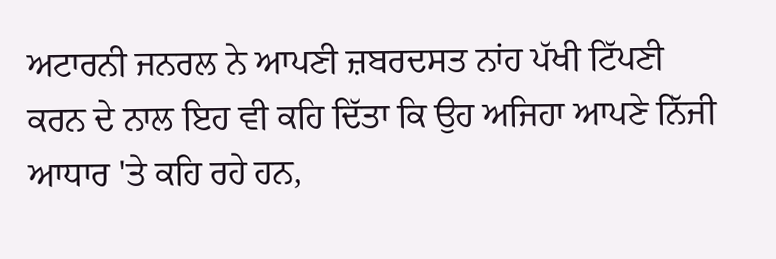ਅਟਾਰਨੀ ਜਨਰਲ ਨੇ ਆਪਣੀ ਜ਼ਬਰਦਸਤ ਨਾਂਹ ਪੱਖੀ ਟਿੱਪਣੀ ਕਰਨ ਦੇ ਨਾਲ ਇਹ ਵੀ ਕਹਿ ਦਿੱਤਾ ਕਿ ਉਹ ਅਜਿਹਾ ਆਪਣੇ ਨਿੱਜੀ ਆਧਾਰ 'ਤੇ ਕਹਿ ਰਹੇ ਹਨ,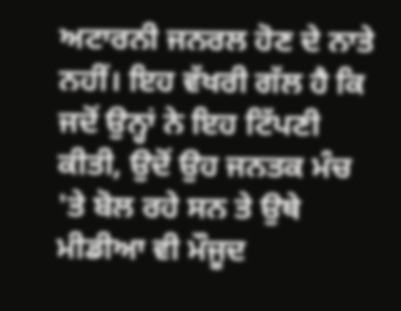ਅਟਾਰਨੀ ਜਨਰਲ ਹੋਣ ਦੇ ਨਾਤੇ ਨਹੀਂ। ਇਹ ਵੱਖਰੀ ਗੱਲ ਹੈ ਕਿ ਜਦੋਂ ਉਨ੍ਹਾਂ ਨੇ ਇਹ ਟਿੱਪਣੀ ਕੀਤੀ, ਉਦੋਂ ਉਹ ਜਨਤਕ ਮੰਚ 'ਤੇ ਬੋਲ ਰਹੇ ਸਨ ਤੇ ਉਥੇ ਮੀਡੀਆ ਵੀ ਮੌਜੂਦ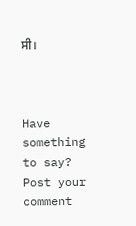ਸੀ।



Have something to say? Post your comment